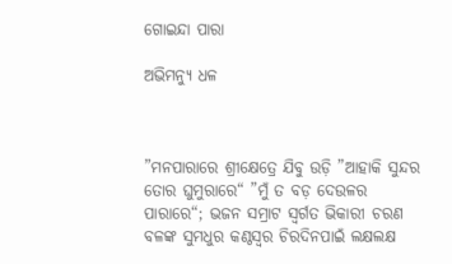ଗୋଇନ୍ଦା ପାରା

ଅଭିମନ୍ୟୁ ଧଳ



”ମନପାରାରେ ଶ୍ରୀକ୍ଷେତ୍ରେ ଯିବୁ ଉଡ଼ି ”ଆହାକି ସୁନ୍ଦର ତୋର ଘୁମୁରାରେ“ ”ମୁଁ ତ ବଡ଼ ଦେଉଳର ପାରାରେ“; ଭଜନ ସମ୍ରାଟ ସ୍ବର୍ଗତ ଭିକାରୀ ଚରଣ ବଳଙ୍କ ସୁମଧୁର କଣ୍ଠସ୍ବର ଚିରଦିନପାଇଁ ଲକ୍ଷଲକ୍ଷ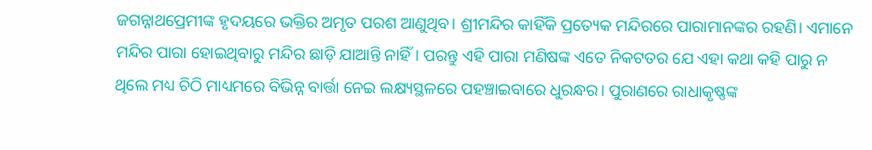ଜଗନ୍ନାଥପ୍ରେମୀଙ୍କ ହୃଦୟରେ ଭକ୍ତିର ଅମୃତ ପରଶ ଆଣୁଥିବ। ଶ୍ରୀମନ୍ଦିର କାହିଁକି ପ୍ରତ୍ୟେକ ମନ୍ଦିରରେ ପାରାମାନଙ୍କର ରହଣି। ଏମାନେ ମନ୍ଦିର ପାରା ହୋଇଥିବାରୁ ମନ୍ଦିର ଛାଡ଼ି ଯାଆନ୍ତି ନାହିଁ। ପରନ୍ତୁ ଏହି ପାରା ମଣିଷଙ୍କ ଏତେ ନିକଟତର ଯେ ଏହା କଥା କହି ପାରୁ ନ ଥିଲେ ମଧ୍ୟ ଚିଠି ମାଧ୍ୟମରେ ବିଭିନ୍ନ ବାର୍ତ୍ତା ନେଇ ଲକ୍ଷ୍ୟସ୍ଥଳରେ ପହଞ୍ଚାଇବାରେ ଧୁରନ୍ଧର। ପୁରାଣରେ ରାଧାକୃଷ୍ଣଙ୍କ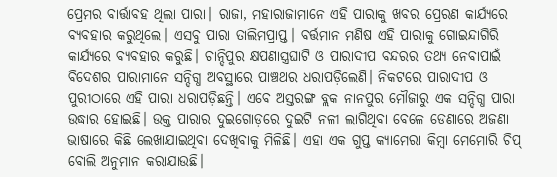ପ୍ରେମର ବାର୍ତ୍ତାବହ ଥିଲା ପାରା। ରାଜା, ମହାରାଜାମାନେ ଏହି ପାରାକୁ ଖବର ପ୍ରେରଣ କାର୍ଯ୍ୟରେ ବ୍ୟବହାର କରୁଥିଲେ। ଏସବୁ ପାରା ତାଲିମପ୍ରାପ୍ତ। ବର୍ତ୍ତମାନ ମଣିଷ ଏହି ପାରାକୁ ଗୋଇନ୍ଦାଗିରି କାର୍ଯ୍ୟରେ ବ୍ୟବହାର କରୁଛି। ଚାନ୍ଦିପୁର କ୍ଷପଣାସ୍ତ୍ରଘାଟି ଓ ପାରାଦୀପ ବନ୍ଦରର ତଥ୍ୟ ନେବାପାଇଁ ବିଦେଶର ପାରାମାନେ ସନ୍ଦିଗ୍ଧ ଅବସ୍ଥାରେ ପାଞ୍ଚଥର ଧରାପଡ଼ିଲେଣି। ନିକଟରେ ପାରାଦୀପ ଓ ପୁରୀଠାରେ ଏହି ପାରା ଧରାପଡ଼ିଛନ୍ତି। ଏବେ ଅସ୍ତରଙ୍ଗ ବ୍ଲକ ନାନପୁର ମୌଜାରୁ ଏକ ସନ୍ଦିଗ୍ଧ ପାରା ଉଦ୍ଧାର ହୋଇଛି। ଉକ୍ତ ପାରାର ଦୁଇଗୋଡ଼ରେ ଦୁଇଟି ନଳୀ ଲାଗିଥିବା ବେଳେ ଡେଣାରେ ଅଜଣା ଭାଷାରେ କିଛି ଲେଖାଯାଇଥିବା ଦେଖିବାକୁ ମିଳିଛି। ଏହା ଏକ ଗୁପ୍ତ କ୍ୟାମେରା କିମ୍ବା ମେମୋରି ଚିପ୍‌ ବୋଲି ଅନୁମାନ କରାଯାଉଛି।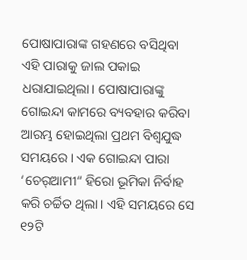ପୋଷାପାରାଙ୍କ ଗହଣରେ ବସିଥିବା ଏହି ପାରାକୁ ଜାଲ ପକାଇ ଧରାଯାଇଥିଲା। ପୋଷାପାରାଙ୍କୁ ଗୋଇନ୍ଦା କାମରେ ବ୍ୟବହାର କରିବା ଆରମ୍ଭ ହୋଇଥିଲା ପ୍ରଥମ ବିଶ୍ୱଯୁଦ୍ଧ ସମୟରେ। ଏକ ଗୋଇନ୍ଦା ପାରା ‘ଚେର୍‌ଆମୀ“ ହିରୋ ଭୂମିକା ନିର୍ବାହ କରି ଚର୍ଚ୍ଚିତ ଥିଲା। ଏହି ସମୟରେ ସେ ୧୨ଟି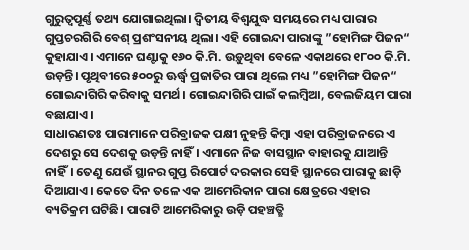ଗୁରୁତ୍ୱପୂର୍ଣ୍ଣ ତଥ୍ୟ ଯୋଗାଇଥିଲା। ଦ୍ୱିତୀୟ ବିଶ୍ୱଯୁଦ୍ଧ ସମୟରେ ମଧ୍ୟ ପାରାର ଗୁପ୍ତଚରଗିରି ବେଶ୍‌ ପ୍ରଶଂସନୀୟ ଥିଲା। ଏହି ଗୋଇନ୍ଦା ପାରାଙ୍କୁ ”ହୋମିଙ୍ଗ ପିଜନ“ କୁହାଯାଏ। ଏମାନେ ଘଣ୍ଟାକୁ ୧୬୦ କି.ମି. ଉଡ଼ୁଥିବା ବେଳେ ଏକାଥରେ ୧୮୦୦ କି.ମି. ଉଡ଼ନ୍ତି। ପୃଥିବୀରେ ୫୦୦ରୁ ଊର୍ଦ୍ଧ୍ୱ ପ୍ରଜାତିର ପାରା ଥିଲେ ମଧ୍ୟ ”ହୋମିଙ୍ଗ ପିଜନ“ ଗୋଇନ୍ଦାଗିରି କରିବାକୁ ସମର୍ଥ। ଗୋଇନ୍ଦାଗିରି ପାଇଁ କଲମ୍ବିଆ, ବେଲଜିୟମ ପାରା ବଛାଯାଏ।
ସାଧାରଣତଃ ପାରାମାନେ ପରିବ୍ରାଜକ ପକ୍ଷୀ ନୁହନ୍ତି କିମ୍ବା ଏହା ପରିବ୍ରାଜନରେ ଏ ଦେଶରୁ ସେ ଦେଶକୁ ଉଡ଼ନ୍ତି ନାହିଁ। ଏମାନେ ନିଜ ବାସସ୍ଥାନ ବାହାରକୁ ଯାଆନ୍ତି ନାହିଁ। ତେଣୁ ଯେଉଁ ସ୍ଥାନର ଗୁପ୍ତ ରିପୋର୍ଟ ଦରକାର ସେହି ସ୍ଥାନରେ ପାରାକୁ ଛାଡ଼ି ଦିଆଯାଏ। କେତେ ଦିନ ତଳେ ଏକ ଆମେରିକାନ ପାରା କ୍ଷେତ୍ରରେ ଏହାର ବ୍ୟତିକ୍ରମ ଘଟିଛି। ପାରାଟି ଆମେରିକାରୁ ଉଡ଼ି ପହଞ୍ଚତ୍ଛି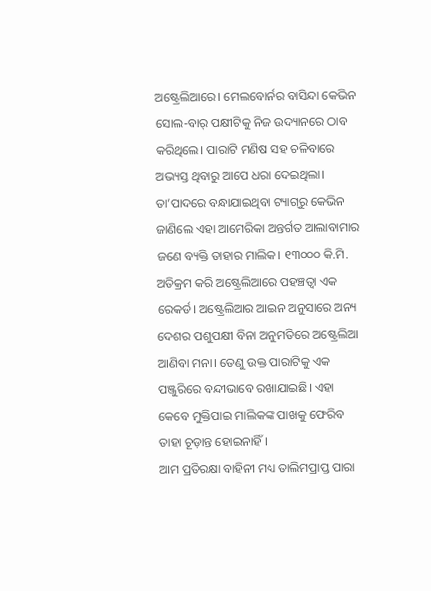ଅଷ୍ଟ୍ରେଲିଆରେ। ମେଲବୋର୍ନର ବାସିନ୍ଦା କେଭିନ ସୋଲ-ବାର୍‌ ପକ୍ଷୀଟିକୁ ନିଜ ଉଦ୍ୟାନରେ ଠାବ କରିଥିଲେ। ପାରାଟି ମଣିଷ ସହ ଚଳିବାରେ ଅଭ୍ୟସ୍ତ ଥିବାରୁ ଆପେ ଧରା ଦେଇଥିଲା। ତା’ପାଦରେ ବନ୍ଧାଯାଇଥିବା ଟ୍ୟାଗ୍‌ରୁ କେଭିନ ଜାଣିଲେ ଏହା ଆମେରିକା ଅନ୍ତର୍ଗତ ଆଲାବାମାର ଜଣେ ବ୍ୟକ୍ତି ତାହାର ମାଲିକ। ୧୩୦୦୦ କି.ମି. ଅତିକ୍ରମ କରି ଅଷ୍ଟ୍ରେଲିଆରେ ପହଞ୍ଚତ୍ବା ଏକ ରେକର୍ଡ। ଅଷ୍ଟ୍ରେଲିଆର ଆଇନ ଅନୁସାରେ ଅନ୍ୟ ଦେଶର ପଶୁପକ୍ଷୀ ବିନା ଅନୁମତିରେ ଅଷ୍ଟ୍ରେଲିଆ ଆଣିବା ମନା। ତେଣୁ ଉକ୍ତ ପାରାଟିକୁ ଏକ ପଞ୍ଜୁରିରେ ବନ୍ଦୀଭାବେ ରଖାଯାଇଛି। ଏହା କେବେ ମୁକ୍ତିପାଇ ମାଲିକଙ୍କ ପାଖକୁ ଫେରିବ ତାହା ଚୂଡ଼ାନ୍ତ ହୋଇନାହିଁ।
ଆମ ପ୍ରତିରକ୍ଷା ବାହିନୀ ମଧ୍ୟ ତାଲିମପ୍ରାପ୍ତ ପାରା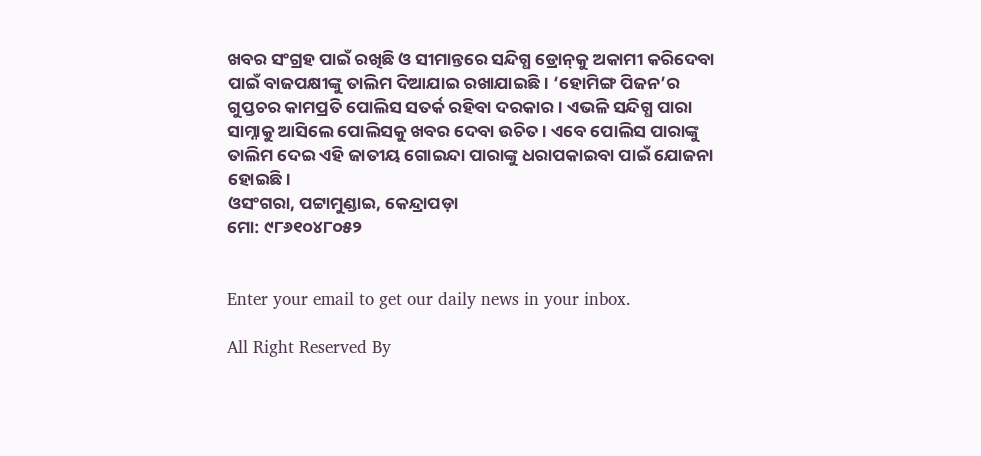ଖବର ସଂଗ୍ରହ ପାଇଁ ରଖିଛି ଓ ସୀମାନ୍ତରେ ସନ୍ଦିଗ୍ଧ ଡ୍ରୋନ୍‌କୁ ଅକାମୀ କରିଦେବା ପାଇଁ ବାଜପକ୍ଷୀଙ୍କୁ ତାଲିମ ଦିଆଯାଇ ରଖାଯାଇଛି। ‘ହୋମିଙ୍ଗ ପିଜନ’ର ଗୁପ୍ତଚର କାମପ୍ରତି ପୋଲିସ ସତର୍କ ରହିବା ଦରକାର। ଏଭଳି ସନ୍ଦିଗ୍ଧ ପାରା ସାମ୍ନାକୁ ଆସିଲେ ପୋଲିସକୁ ଖବର ଦେବା ଉଚିତ। ଏବେ ପୋଲିସ ପାରାଙ୍କୁ ତାଲିମ ଦେଇ ଏହି ଜାତୀୟ ଗୋଇନ୍ଦା ପାରାଙ୍କୁ ଧରାପକାଇବା ପାଇଁ ଯୋଜନା ହୋଇଛି।
ଓସଂଗରା, ପଟ୍ଟାମୁଣ୍ଡାଇ, କେନ୍ଦ୍ରାପଡ଼ା
ମୋ: ୯୮୬୧୦୪୮୦୫୨


Enter your email to get our daily news in your inbox.

All Right Reserved By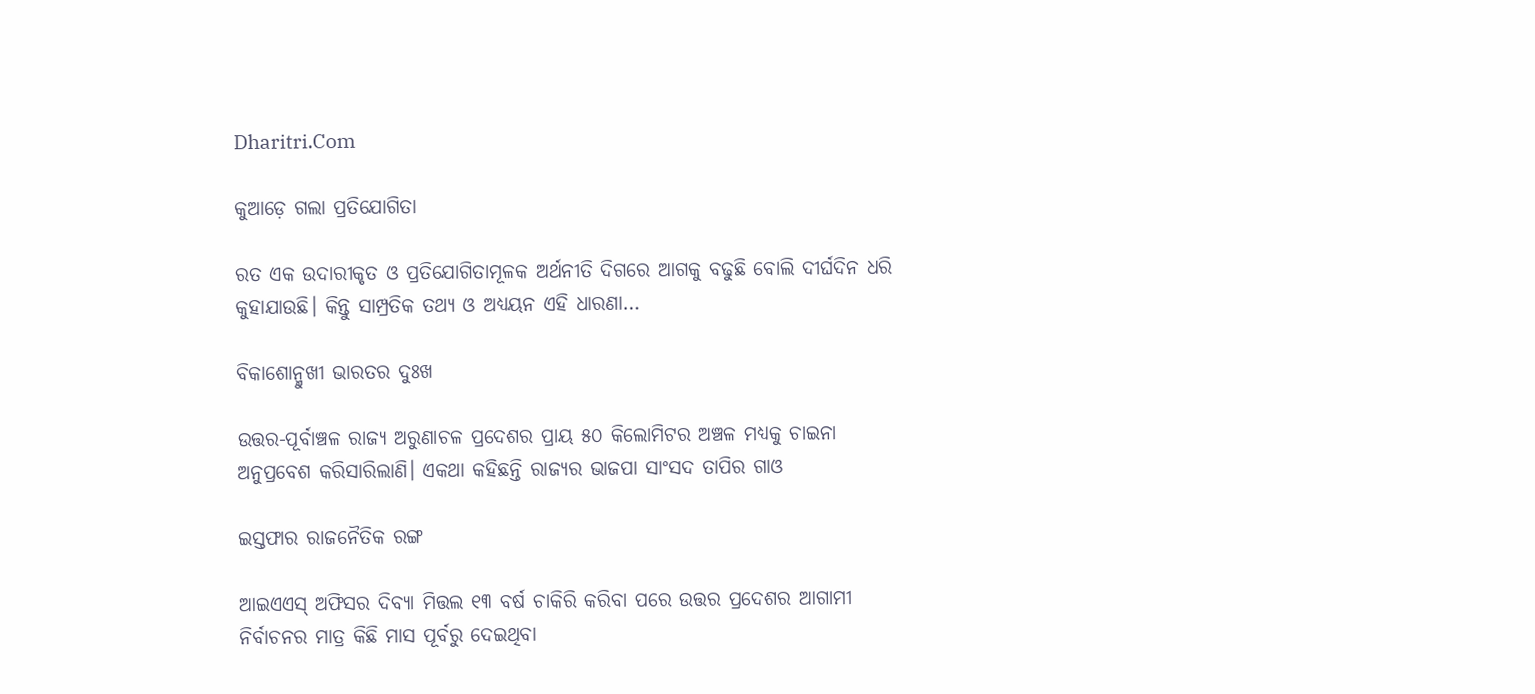Dharitri.Com

କୁଆଡ଼େ ଗଲା ପ୍ରତିଯୋଗିତା

ରତ ଏକ ଉଦାରୀକୃତ ଓ ପ୍ରତିଯୋଗିତାମୂଳକ ଅର୍ଥନୀତି ଦିଗରେ ଆଗକୁ ବଢୁଛି ବୋଲି ଦୀର୍ଘଦିନ ଧରି କୁହାଯାଉଛି। କିନ୍ତୁ ସାମ୍ପ୍ରତିକ ତଥ୍ୟ ଓ ଅଧ୍ୟୟନ ଏହି ଧାରଣା…

ବିକାଶୋନ୍ମୁଖୀ ଭାରତର ଦୁଃଖ

ଉତ୍ତର-ପୂର୍ବାଞ୍ଚଳ ରାଜ୍ୟ ଅରୁଣାଚଳ ପ୍ରଦେଶର ପ୍ରାୟ ୫୦ କିଲୋମିଟର ଅଞ୍ଚଳ ମଧ୍ୟକୁ ଚାଇନା ଅନୁପ୍ରବେଶ କରିସାରିଲାଣି। ଏକଥା କହିଛନ୍ତି ରାଜ୍ୟର ଭାଜପା ସାଂସଦ ତାପିର ଗାଓ

ଇସ୍ତଫାର ରାଜନୈତିକ ରଙ୍ଗ

ଆଇଏଏସ୍‌ ଅଫିସର ଦିବ୍ୟା ମିତ୍ତଲ ୧୩ ବର୍ଷ ଚାକିରି କରିବା ପରେ ଉତ୍ତର ପ୍ରଦେଶର ଆଗାମୀ ନିର୍ବାଚନର ମାତ୍ର କିଛି ମାସ ପୂର୍ବରୁ ଦେଇଥିବା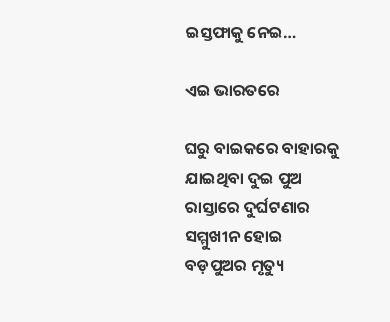ଇସ୍ତଫାକୁ ନେଇ…

ଏଇ ଭାରତରେ

ଘରୁ ବାଇକରେ ବାହାରକୁ ଯାଇଥିବା ଦୁଇ ପୁଅ ରାସ୍ତାରେ ଦୁର୍ଘଟଣାର ସମ୍ମୁଖୀନ ହୋଇ ବଡ଼ପୁଅର ମୃତ୍ୟୁ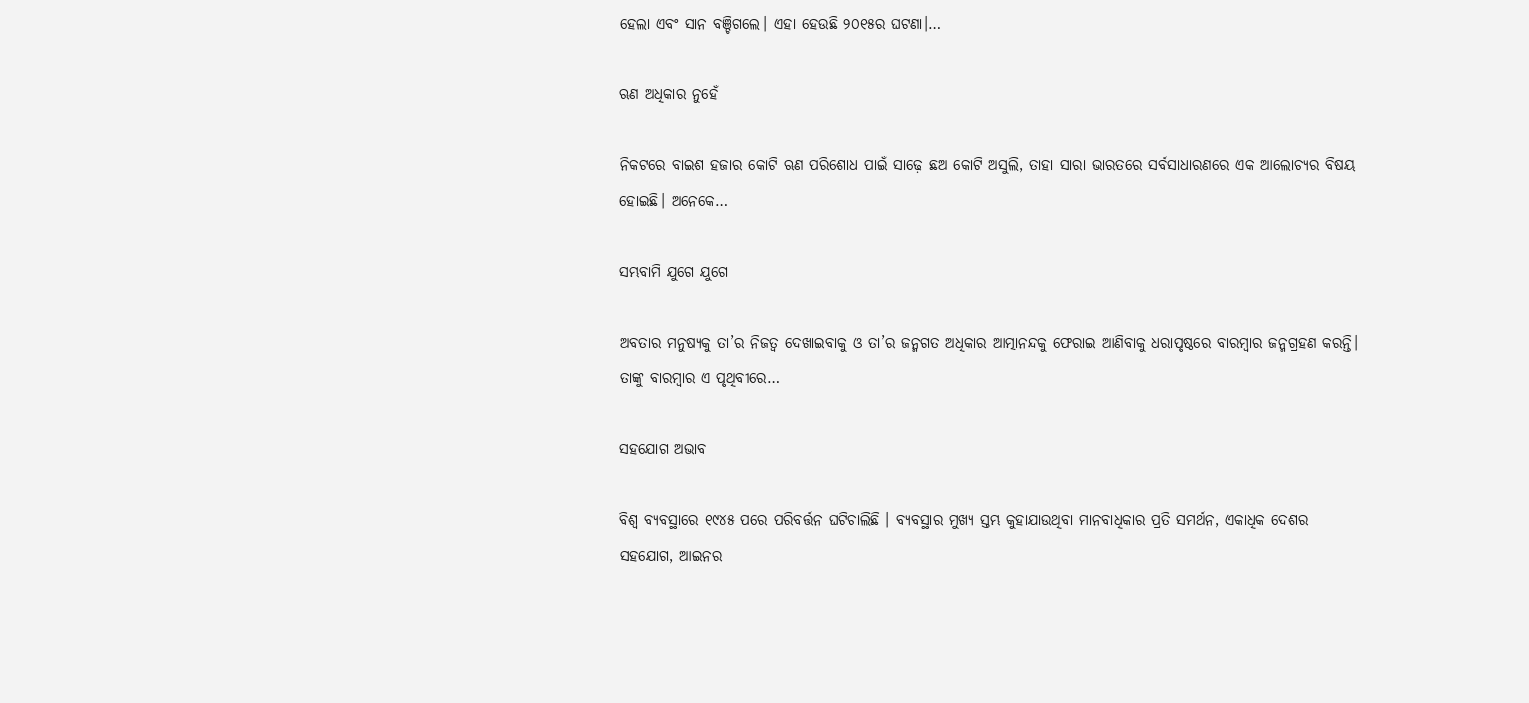ହେଲା ଏବଂ ସାନ ବଞ୍ଚିଗଲେ। ଏହା ହେଉଛି ୨୦୧୫ର ଘଟଣା।…

ଋଣ ଅଧିକାର ନୁହେଁ

ନିକଟରେ ବାଇଶ ହଜାର କୋଟି ଋଣ ପରିଶୋଧ ପାଇଁ ସାଢ଼େ ଛଅ କୋଟି ଅସୁଲି, ତାହା ସାରା ଭାରତରେ ସର୍ବସାଧାରଣରେ ଏକ ଆଲୋଚ୍ୟର ବିଷୟ ହୋଇଛି। ଅନେକେ…

ସମ୍ଭବାମି ଯୁଗେ ଯୁଗେ

ଅବତାର ମନୁଷ୍ୟକୁ ତା’ର ନିଜତ୍ୱ ଦେଖାଇବାକୁ ଓ ତା’ର ଜନ୍ମଗତ ଅଧିକାର ଆତ୍ମାନନ୍ଦକୁ ଫେରାଇ ଆଣିବାକୁ ଧରାପୃଷ୍ଠରେ ବାରମ୍ବାର ଜନ୍ମଗ୍ରହଣ କରନ୍ତି। ତାଙ୍କୁ ବାରମ୍ବାର ଏ ପୃଥିବୀରେ…

ସହଯୋଗ ଅଭାବ

ବିଶ୍ୱ ବ୍ୟବସ୍ଥାରେ ୧୯୪୫ ପରେ ପରିବର୍ତ୍ତନ ଘଟିଚାଲିଛି । ବ୍ୟବସ୍ଥାର ମୁଖ୍ୟ ସ୍ତମ୍ଭ କୁହାଯାଉଥିବା ମାନବାଧିକାର ପ୍ରତି ସମର୍ଥନ, ଏକାଧିକ ଦେଶର ସହଯୋଗ, ଆଇନର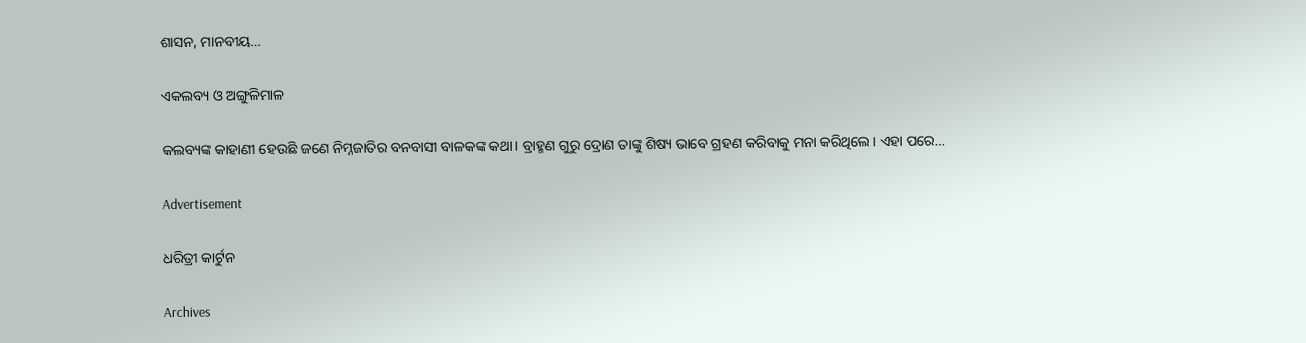ଶାସନ, ମାନବୀୟ…

ଏକଲବ୍ୟ ଓ ଅଙ୍ଗୁଳିମାଳ

କଲବ୍ୟଙ୍କ କାହାଣୀ ହେଉଛି ଜଣେ ନିମ୍ନଜାତିର ବନବାସୀ ବାଳକଙ୍କ କଥା। ବ୍ରାହ୍ମଣ ଗୁରୁ ଦ୍ରୋଣ ତାଙ୍କୁ ଶିଷ୍ୟ ଭାବେ ଗ୍ରହଣ କରିବାକୁ ମନା କରିଥିଲେ। ଏହା ପରେ…

Advertisement

ଧରିତ୍ରୀ କାର୍ଟୁନ

Archives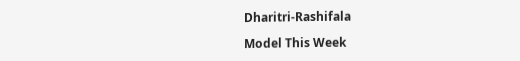Dharitri-Rashifala

Model This Week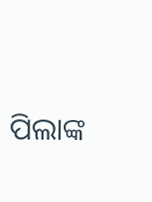ପିଲାଙ୍କ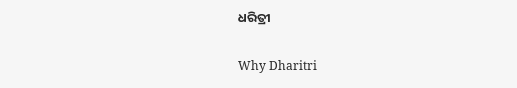ଧରିତ୍ରୀ

Why Dharitri